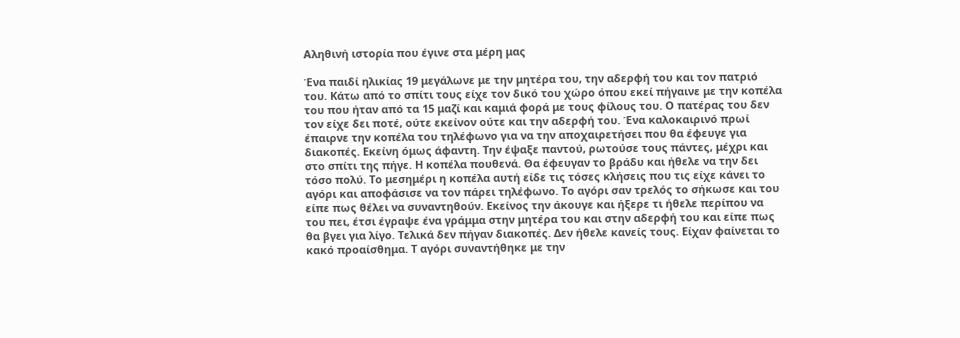Αληθινή ιστορία που έγινε στα μέρη μας

Ένα παιδί ηλικίας 19 μεγάλωνε με την μητέρα του, την αδερφή του και τον πατριό του. Κάτω από το σπίτι τους είχε τον δικό του χώρο όπου εκεί πήγαινε με την κοπέλα του που ήταν από τα 15 μαζί και καμιά φορά με τους φίλους του. Ο πατέρας του δεν τον είχε δει ποτέ, ούτε εκείνον ούτε και την αδερφή του. Ένα καλοκαιρινό πρωί έπαιρνε την κοπέλα του τηλέφωνο για να την αποχαιρετήσει που θα έφευγε για διακοπές. Εκείνη όμως άφαντη. Την έψαξε παντού, ρωτούσε τους πάντες, μέχρι και στο σπίτι της πήγε. Η κοπέλα πουθενά. Θα έφευγαν το βράδυ και ήθελε να την δει τόσο πολύ. Το μεσημέρι η κοπέλα αυτή είδε τις τόσες κλήσεις που τις είχε κάνει το αγόρι και αποφάσισε να τον πάρει τηλέφωνο. Το αγόρι σαν τρελός το σήκωσε και του είπε πως θέλει να συναντηθούν. Εκείνος την άκουγε και ήξερε τι ήθελε περίπου να του πει, έτσι έγραψε ένα γράμμα στην μητέρα του και στην αδερφή του και είπε πως θα βγει για λίγο. Τελικά δεν πήγαν διακοπές. Δεν ήθελε κανείς τους. Είχαν φαίνεται το κακό προαίσθημα. Τ αγόρι συναντήθηκε με την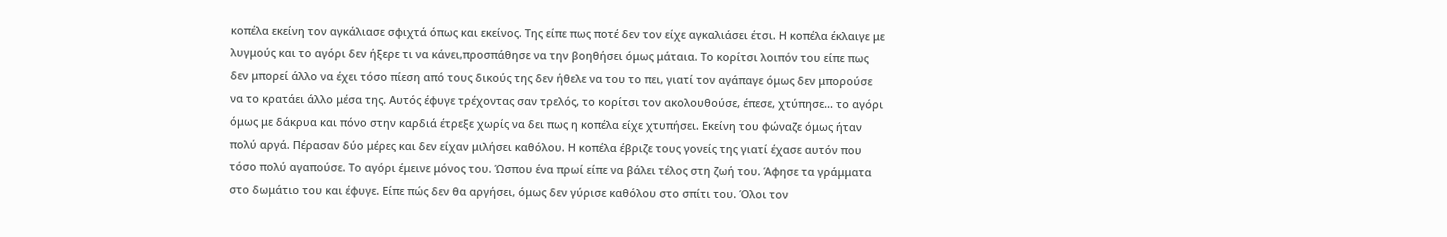κοπέλα εκείνη τον αγκάλιασε σφιχτά όπως και εκείνος. Της είπε πως ποτέ δεν τον είχε αγκαλιάσει έτσι. Η κοπέλα έκλαιγε με λυγμούς και το αγόρι δεν ήξερε τι να κάνει,προσπάθησε να την βοηθήσει όμως μάταια. Το κορίτσι λοιπόν του είπε πως δεν μπορεί άλλο να έχει τόσο πίεση από τους δικούς της δεν ήθελε να του το πει, γιατί τον αγάπαγε όμως δεν μπορούσε να το κρατάει άλλο μέσα της. Αυτός έφυγε τρέχοντας σαν τρελός, το κορίτσι τον ακολουθούσε, έπεσε, χτύπησε… το αγόρι όμως με δάκρυα και πόνο στην καρδιά έτρεξε χωρίς να δει πως η κοπέλα είχε χτυπήσει. Εκείνη του φώναζε όμως ήταν πολύ αργά. Πέρασαν δύο μέρες και δεν είχαν μιλήσει καθόλου. Η κοπέλα έβριζε τους γονείς της γιατί έχασε αυτόν που τόσο πολύ αγαπούσε. Το αγόρι έμεινε μόνος του. Ώσπου ένα πρωί είπε να βάλει τέλος στη ζωή του. Άφησε τα γράμματα στο δωμάτιο του και έφυγε. Είπε πώς δεν θα αργήσει, όμως δεν γύρισε καθόλου στο σπίτι του. Όλοι τον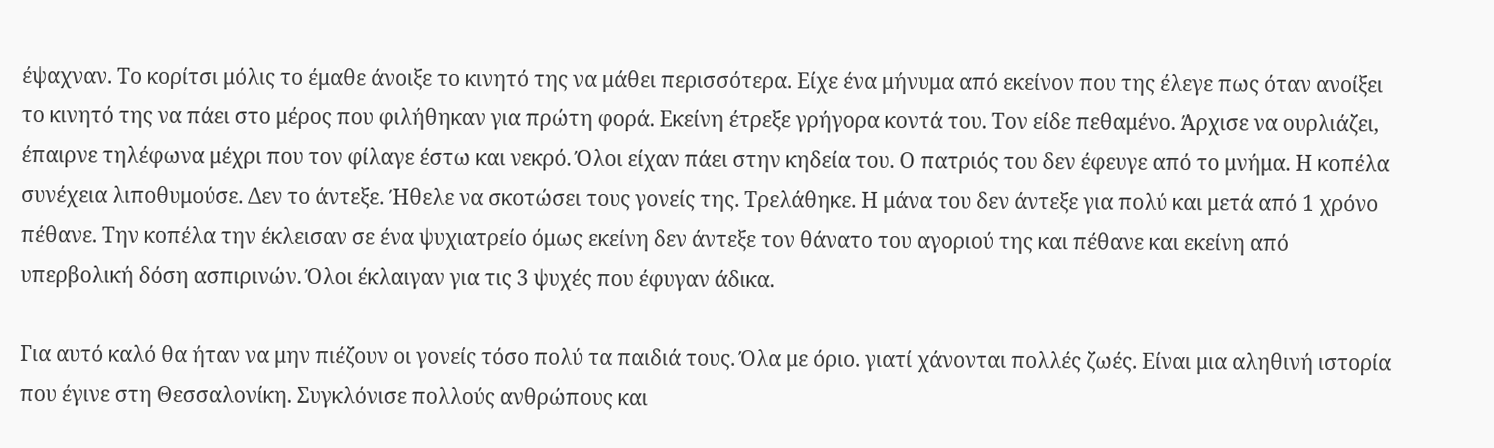έψαχναν. Το κορίτσι μόλις το έμαθε άνοιξε το κινητό της να μάθει περισσότερα. Είχε ένα μήνυμα από εκείνον που της έλεγε πως όταν ανοίξει το κινητό της να πάει στο μέρος που φιλήθηκαν για πρώτη φορά. Εκείνη έτρεξε γρήγορα κοντά του. Τον είδε πεθαμένο. Άρχισε να ουρλιάζει, έπαιρνε τηλέφωνα μέχρι που τον φίλαγε έστω και νεκρό. Όλοι είχαν πάει στην κηδεία του. Ο πατριός του δεν έφευγε από το μνήμα. Η κοπέλα συνέχεια λιποθυμούσε. Δεν το άντεξε. Ήθελε να σκοτώσει τους γονείς της. Τρελάθηκε. Η μάνα του δεν άντεξε για πολύ και μετά από 1 χρόνο πέθανε. Την κοπέλα την έκλεισαν σε ένα ψυχιατρείο όμως εκείνη δεν άντεξε τον θάνατο του αγοριού της και πέθανε και εκείνη από υπερβολική δόση ασπιρινών. Όλοι έκλαιγαν για τις 3 ψυχές που έφυγαν άδικα.

Για αυτό καλό θα ήταν να μην πιέζουν οι γονείς τόσο πολύ τα παιδιά τους. Όλα με όριο. γιατί χάνονται πολλές ζωές. Είναι μια αληθινή ιστορία που έγινε στη Θεσσαλονίκη. Συγκλόνισε πολλούς ανθρώπους και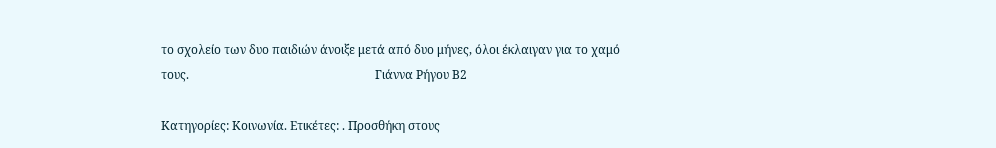το σχολείο των δυο παιδιών άνοιξε μετά από δυο μήνες, όλοι έκλαιγαν για το χαμό τους.                                                              Γιάννα Ρήγου Β2

Κατηγορίες: Κοινωνία. Ετικέτες: . Προσθήκη στους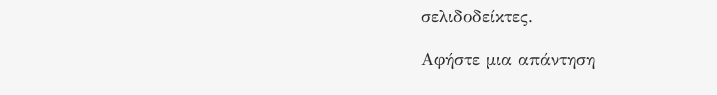σελιδοδείκτες.

Αφήστε μια απάντηση